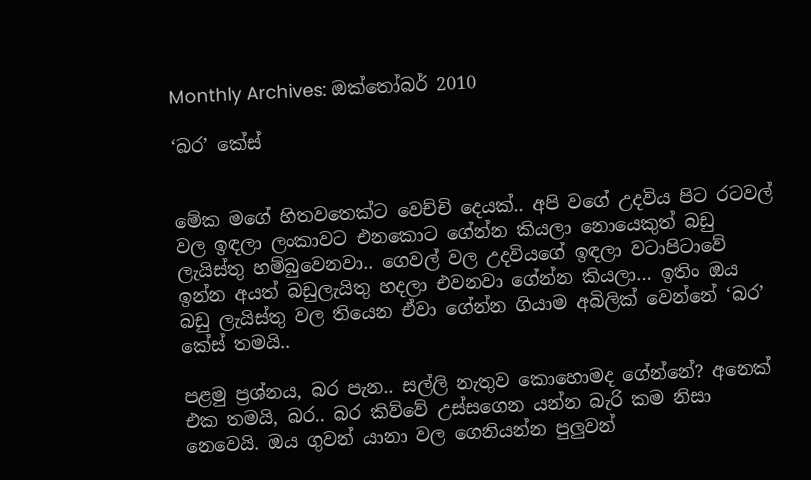Monthly Archives: ඔක්තෝබර් 2010

‘බර’ කේස්


මේක මගේ හිතවතෙක්ට වෙච්චි දෙයක්.. අපි වගේ උදවිය පිට රටවල් වල ඉඳලා ලංකාවට එනකොට ගේන්න කියලා නොයෙකුත් බඩු ලැයිස්තු හම්බුවෙනවා.. ගෙවල් වල උදවියගේ ඉඳලා වටාපිටාවේ ඉන්න අයත් බඩුලැයිතු හදලා එවනවා ගේන්න කියලා… ඉතිං ඔය බඩු ලැයිස්තු වල තියෙන ඒවා ගේන්න ගියාම අබිලික් වෙන්නේ ‘බර’ කේස් තමයි..

පළමු ප්‍රශ්නය, බර පැන.. සල්ලි නැතුව කොහොමද ගේන්නේ? අනෙක් එක තමයි, බර.. බර කිව්වේ උස්සගෙන යන්න බැරි කම නිසා නෙවෙයි. ඔය ගුවන් යානා වල ගෙනියන්න පුලුවන්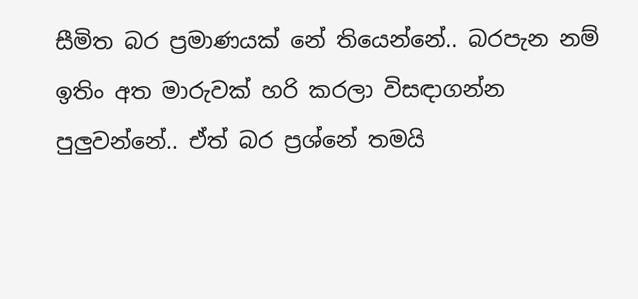සීමිත බර ප්‍රමාණයක් නේ තියෙන්නේ.. බරපැන නම් ඉතිං අත මාරුවක් හරි කරලා විසඳාගන්න පුලුවන්නේ.. ඒත් බර ප්‍රශ්නේ තමයි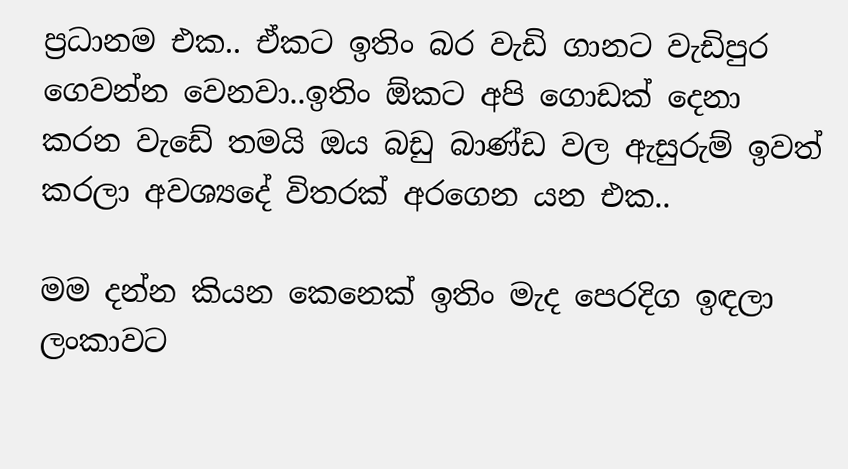ප්‍රධානම එක.. ඒකට ඉතිං බර වැඩි ගානට වැඩිපුර ගෙවන්න වෙනවා..ඉතිං ඕකට අපි ගොඩක් දෙනා කරන වැඩේ තමයි ඔය බඩු බාණ්ඩ වල ඇසුරුම් ඉවත් කරලා අවශ්‍යදේ විතරක් අරගෙන යන එක..

මම දන්න කියන කෙනෙක් ඉතිං මැද පෙරදිග ඉඳලා ලංකාවට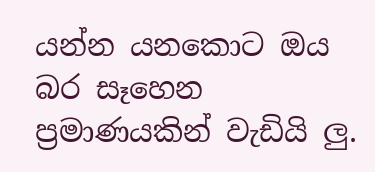යන්න යනකොට ඔය බර සෑහෙන ප්‍රමාණයකින් වැඩියි ලු.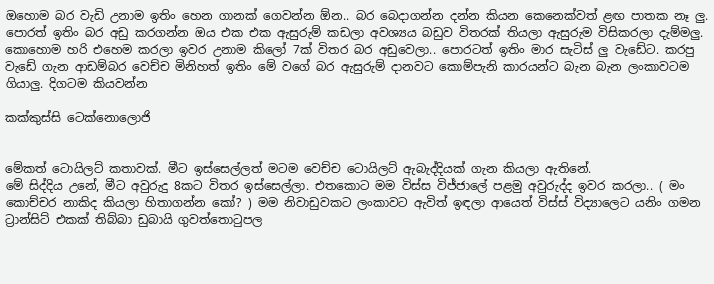ඔහොම බර වැඩි උනාම ඉතිං හෙන ගානක් ගෙවන්න ඕන.. බර බෙදාගන්න දන්න කියන කෙනෙක්වත් ළඟ පාතක නෑ ලු. පොරත් ඉතිං බර අඩු කරගන්න ඔය එක එක ඇසුරුම් කඩලා අවශ්‍යය බඩුව විතරක් තියලා ඇසුරුම විසිකරලා දැම්මලු. කොහොම හරි එහෙම කරලා ඉවර උනාම කිලෝ 7ක් විතර බර අඩුවෙලා.. පොරටත් ඉතිං මාර සැටිස් ලු වැඩේට. කරපු වැඩේ ගැන ආඩම්බර වෙච්ච මිනිහත් ඉතිං මේ වගේ බර ඇසුරුම් දානවට කොම්පැනි කාරයන්ට බැන බැන ලංකාවටම ගියාලු. දිගටම කියවන්න

කක්කුස්සි ටෙක්නොලොජි


මේකත් ටොයිලට් කතාවක්. මීට ඉස්සෙල්ලත් මටම වෙච්ච ටොයිලට් ඇබැද්දියක් ගැන කියලා ඇතිනේ.
මේ සිද්දිය උනේ, මීට අවුරුදු 8කට විතර ඉස්සෙල්ලා. එතකොට මම විස්ස විජ්ජාලේ පළමු අවුරුද්ද ඉවර කරලා.. ( මං කොච්චර නාකිද කියලා හිතාගන්න කෝ? ) මම නිවාඩුවකට ලංකාවට ඇවිත් ඉඳලා ආයෙත් විස්ස් විද්‍යාලෙට යනිං ගමන ට්‍රාන්සිට් එකක් තිබ්බා ඩුබායි ගුවත්තොටුපල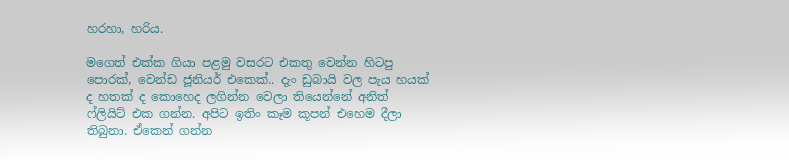හරහා, හරිය.

මගෙත් එක්ක ගියා පළමු වසරට එකතු වෙන්න හිටපු පොරක්, වෙන්ඩ ජූනියර් එකෙක්.. දැං ඩුබායි වල පැය හයක් ද හතක් ද කොහෙද ලගින්න වෙලා තියෙන්නේ අනිත් ෆ්ලියිට් එක ගන්න. අපිට ඉතිං කෑම කූපන් එහෙම දීලා තිබුනා. ඒකෙන් ගන්න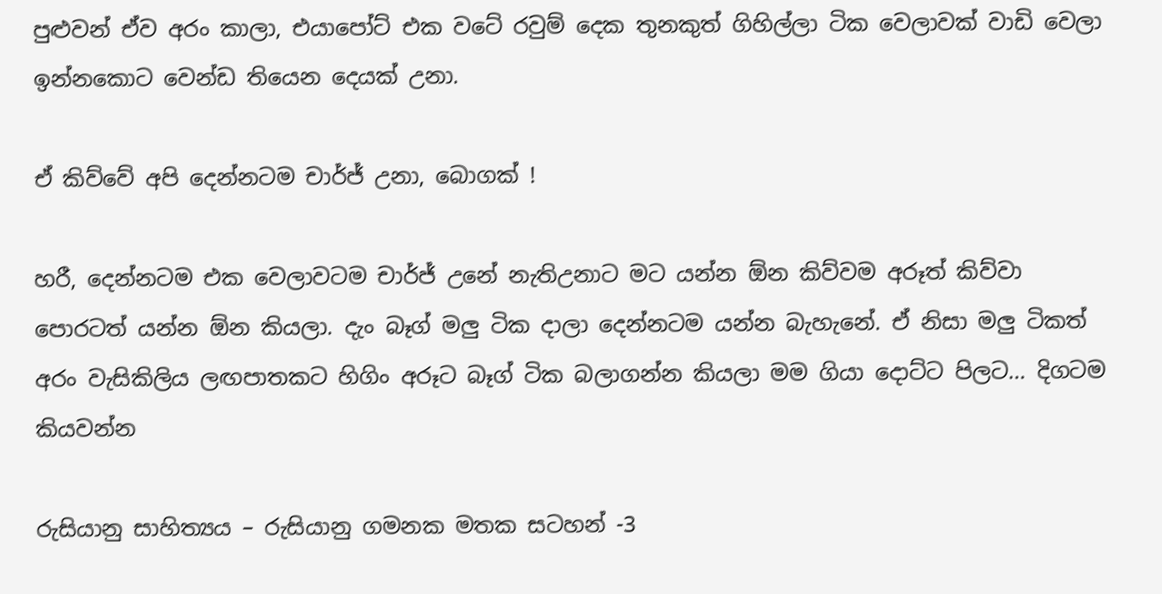පුළුවන් ඒව අරං කාලා, එයාපෝට් එක වටේ රවුම් දෙක තුනකුත් ගිහිල්ලා ටික වෙලාවක් වාඩි වෙලා ඉන්නකොට වෙන්ඩ තියෙන දෙයක් උනා.

ඒ කිව්වේ අපි දෙන්නටම චාර්ජ් උනා, බොගක් !

හරී, දෙන්නටම එක වෙලාවටම චාර්ජ් උනේ නැතිඋනාට මට යන්න ඕන කිව්වම අරූත් කිව්වා පොරටත් යන්න ඕන කියලා. දැං බෑග් මලු ටික දාලා දෙන්නටම යන්න බැහැනේ. ඒ නිසා මලු ටිකත් අරං වැසිකිලිය ලඟපාතකට හිගිං අරූට බෑග් ටික බලාගන්න කියලා මම ගියා දොට්ට පිලට… දිගටම කියවන්න

රුසියානු සාහිත්‍යය – රුසියානු ගමනක මතක සටහන් -3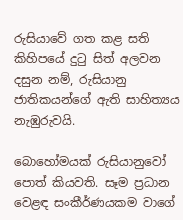රුසියාවේ ගත කළ සති කිහිපයේ දුටු සිත් අලවන දසුන නම්, රුසියානු ජාතිකයන්ගේ ඇති සාහිත්‍යය නැඹුරුවයි.

බොහෝමයක් රුසියානුවෝ පොත් කියවති. සෑම ප්‍රධාන වෙළඳ සංකීර්ණයකම වාගේ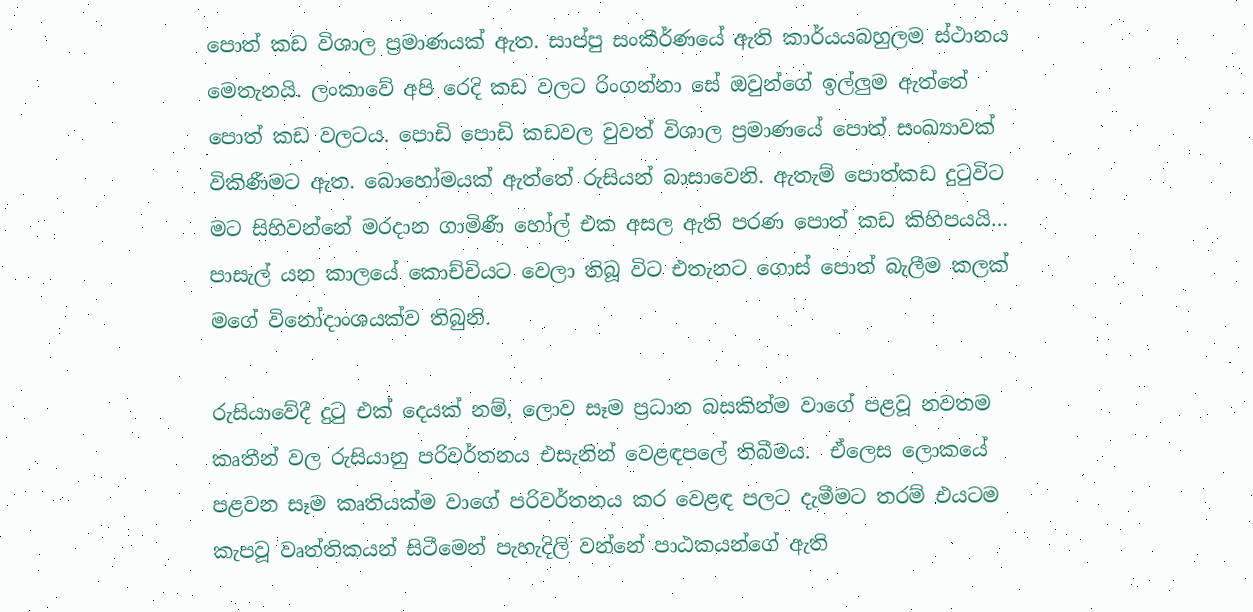පොත් කඩ විශාල ප්‍රමාණයක් ඇත. සාප්පු සංකීර්ණයේ ඇති කාර්ය‍යබහුලම ස්ථානය මෙතැනයි. ලංකාවේ අපි රෙදි කඩ වලට රිංගන්නා සේ ඔවුන්ගේ ඉල්ලුම ඇත්තේ පොත් කඩ වලටය. පොඩි පොඩි කඩවල වුවත් විශාල ප්‍රමාණයේ පොත් සංඛ්‍යාවක් විකිණීමට ඇත. බොහෝමයක් ඇත්තේ රුසියන් බාසාවෙනි. ඇතැම් පොත්කඩ දුටුවිට මට සිහිවන්නේ මරදාන ගාමිණී හෝල් එක අසල ඇති පරණ පොත් කඩ කිහිපයයි… පාසැල් යන කාලයේ කොච්චියට වෙලා තිබූ විට එතැනට ගොස් පොත් බැලීම කලක් මගේ විනෝදාංශයක්ව තිබුනි.

රුසියාවේදී දුටු එක් දෙයක් නම්, ලොව සෑම ප්‍රධාන බසකින්ම වාගේ පළවූ නවතම කෘතීන් වල රුසියානු පරිවර්තනය එසැනින් වෙළඳපලේ තිබීමය.  ඒලෙස ලොකයේ පළවන සෑම කෘතියක්ම වාගේ පරිවර්තනය කර වෙළඳ පලට දැමීමට තරම් එයටම කැපවූ වෘත්තිකයන් සිටීමෙන් පැහැදිලි වන්නේ පාඨකයන්ගේ ඇති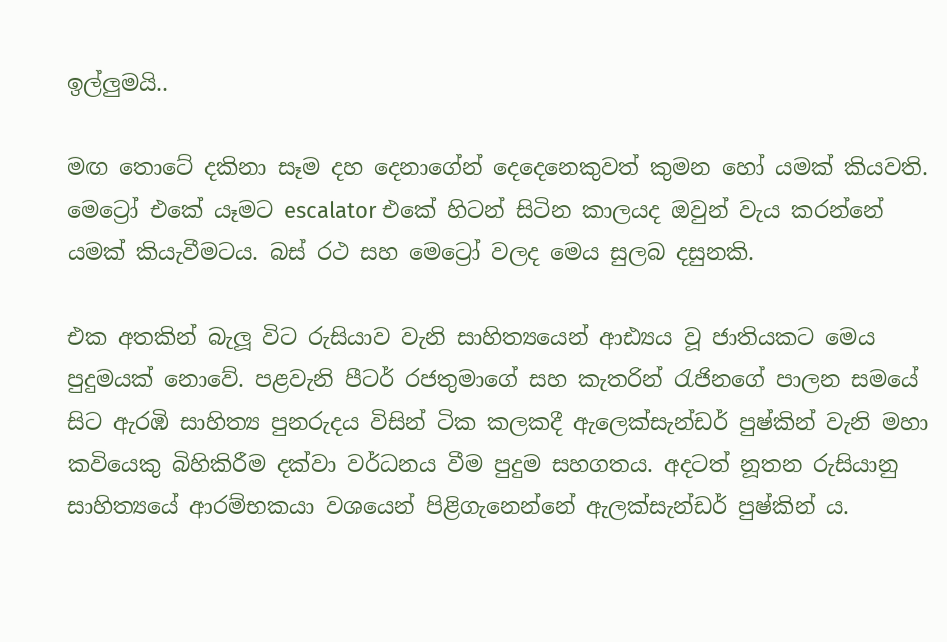ඉල්ලුමයි..

මඟ තොටේ දකිනා සෑම දහ දෙනාගේන් දෙදෙනෙකුවත් කුමන හෝ යමක් කියවති. මෙට්‍රෝ එකේ යෑමට escalator එකේ හිටන් සිටින කාලයද ඔවුන් වැය කරන්නේ යමක් කියැවීමටය. බස් රථ සහ මෙට්‍රෝ වලද මෙය සුලබ දසුනකි.

එක අතකින් බැලූ විට රුසියාව වැනි සාහිත්‍යයෙන් ආඪ්‍යය වූ ජාතියකට මෙය පුදුමයක් නොවේ. පළවැනි පීටර් රජතුමාගේ සහ කැතරින් රැජිනගේ පාලන සමයේ සිට ඇරඹි සාහිත්‍ය පුනරුදය විසින් ටික කලකදී ඇලෙක්සැන්ඩර් පුෂ්කින් වැනි මහා කවියෙකු බිහිකිරීම දක්වා වර්ධනය වීම පුදුම සහගතය. අදටත් නූතන රුසියානු සාහිත්‍යයේ ආරම්භකයා වශයෙන් පිළිගැනෙන්නේ ඇලක්සැන්ඩර් පුෂ්කින් ය.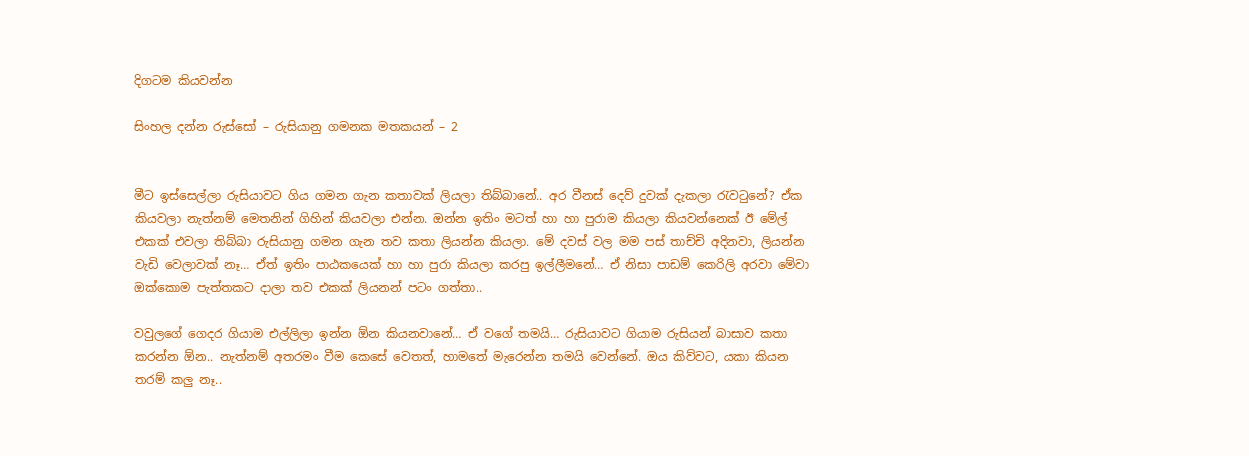දිගටම කියවන්න

සිංහල දන්න රුස්සෝ – රුසියානු ගමනක මතකයන් – 2


මීට ඉස්සෙල්ලා රුසියාවට ගිය ගමන ගැන කතාවක් ලියලා තිබ්බානේ.. අර වීනස් දෙව් දුවක් දැකලා රැවටුනේ? ඒක කියවලා නැත්නම් මෙතනින් ගිහින් කියවලා එන්න. ඔන්න ඉතිං මටත් හා හා පුරාම කියලා කියවන්නෙක් ඊ මේල් එකක් එවලා තිබ්බා රුසියානු ගමන ගැන තව කතා ලියන්න කියලා. මේ දවස් වල මම පස් තාච්චි අදිනවා, ලියන්න වැඩි වෙලාවක් නෑ… ඒත් ඉතිං පාඨකයෙක් හා හා පුරා කියලා කරපු ඉල්ලීමනේ… ඒ නිසා පාඩම් කෙරිලි අරවා මේවා ඔක්කොම පැත්තකට දාලා තව එකක් ලියනන් පටං ගත්තා..

වවුලගේ ගෙදර ගියාම එල්ලිලා ඉන්න ඕන කියනවානේ… ඒ වගේ තමයි… රුසියාවට ගියාම රුසියන් බාසාව කතා කරන්න ඕන.. නැත්නම් අතරමං වීම කෙසේ වෙතත්, හාමතේ මැරෙන්න තමයි වෙන්නේ. ඔය කිව්වට, යකා කියන තරම් කලු නෑ..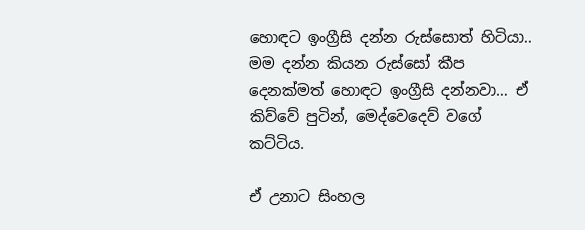හොඳට ඉංග්‍රීසි දන්න රුස්සොත් හිටියා.. මම දන්න කියන රුස්සෝ කීප දෙනක්මත් හොඳට ඉංග්‍රීසි දන්නවා… ඒ කිව්වේ පුටින්, මෙද්වෙදෙව් වගේ කට්ටිය.

ඒ උනාට සිංහල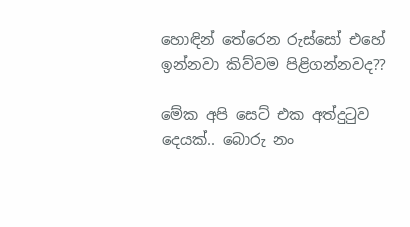හොඳින් තේරෙන රුස්සෝ එහේ ඉන්නවා කිව්වම පිළිගන්නවද??

මේක අපි සෙට් එක අත්දුටුව දෙයක්.. බොරු නං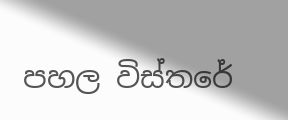පහල විස්තරේ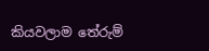කියවලාම තේරුම්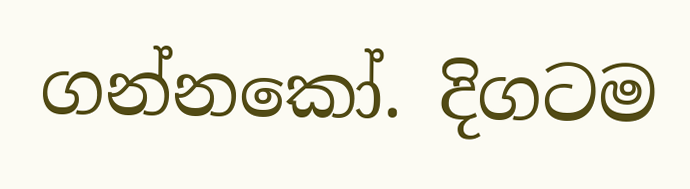ගන්නකෝ. දිගටම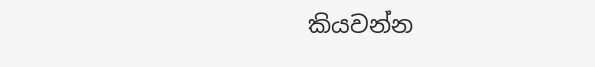කියවන්න